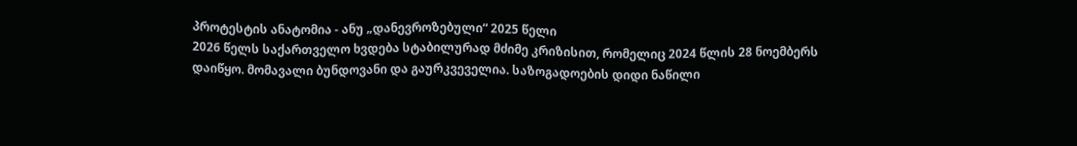პროტესტის ანატომია - ანუ „დანევროზებული“ 2025 წელი
2026 წელს საქართველო ხვდება სტაბილურად მძიმე კრიზისით, რომელიც 2024 წლის 28 ნოემბერს დაიწყო. მომავალი ბუნდოვანი და გაურკვეველია. საზოგადოების დიდი ნაწილი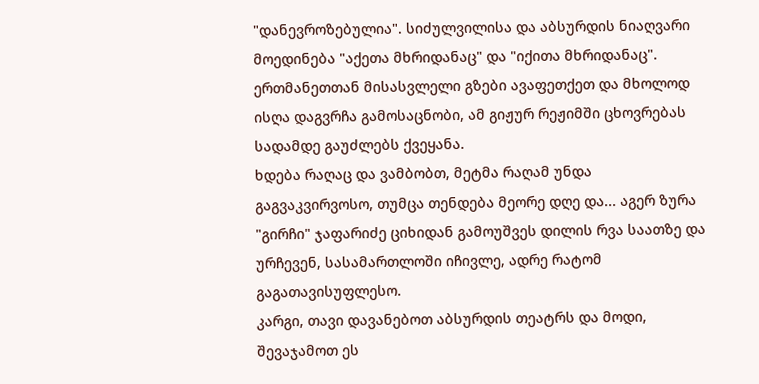"დანევროზებულია". სიძულვილისა და აბსურდის ნიაღვარი მოედინება "აქეთა მხრიდანაც" და "იქითა მხრიდანაც". ერთმანეთთან მისასვლელი გზები ავაფეთქეთ და მხოლოდ ისღა დაგვრჩა გამოსაცნობი, ამ გიჟურ რეჟიმში ცხოვრებას სადამდე გაუძლებს ქვეყანა.
ხდება რაღაც და ვამბობთ, მეტმა რაღამ უნდა გაგვაკვირვოსო, თუმცა თენდება მეორე დღე და... აგერ ზურა "გირჩი" ჯაფარიძე ციხიდან გამოუშვეს დილის რვა საათზე და ურჩევენ, სასამართლოში იჩივლე, ადრე რატომ გაგათავისუფლესო.
კარგი, თავი დავანებოთ აბსურდის თეატრს და მოდი, შევაჯამოთ ეს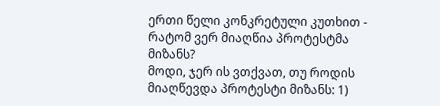ერთი წელი კონკრეტული კუთხით - რატომ ვერ მიაღწია პროტესტმა მიზანს?
მოდი, ჯერ ის ვთქვათ, თუ როდის მიაღწევდა პროტესტი მიზანს: 1)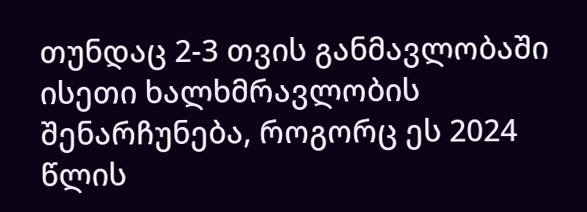თუნდაც 2-3 თვის განმავლობაში ისეთი ხალხმრავლობის შენარჩუნება, როგორც ეს 2024 წლის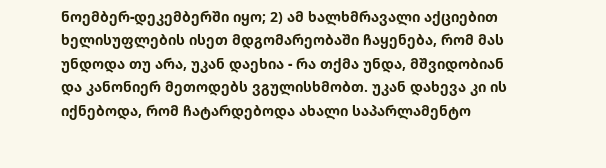ნოემბერ-დეკემბერში იყო; 2) ამ ხალხმრავალი აქციებით ხელისუფლების ისეთ მდგომარეობაში ჩაყენება, რომ მას უნდოდა თუ არა, უკან დაეხია - რა თქმა უნდა, მშვიდობიან და კანონიერ მეთოდებს ვგულისხმობთ. უკან დახევა კი ის იქნებოდა, რომ ჩატარდებოდა ახალი საპარლამენტო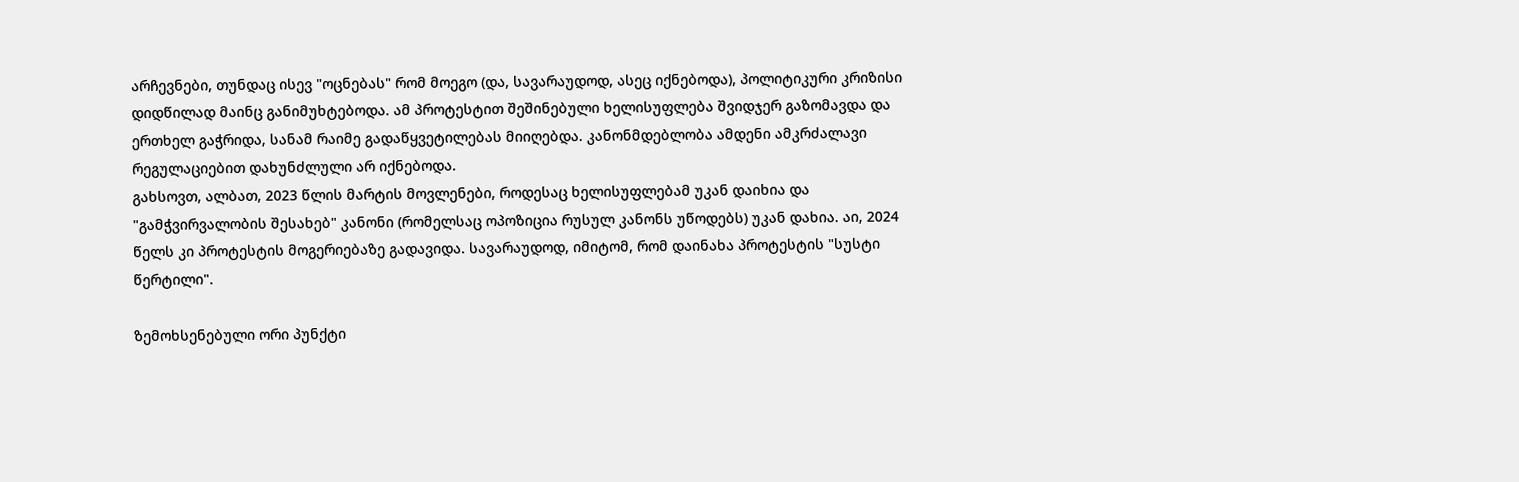არჩევნები, თუნდაც ისევ "ოცნებას" რომ მოეგო (და, სავარაუდოდ, ასეც იქნებოდა), პოლიტიკური კრიზისი დიდწილად მაინც განიმუხტებოდა. ამ პროტესტით შეშინებული ხელისუფლება შვიდჯერ გაზომავდა და ერთხელ გაჭრიდა, სანამ რაიმე გადაწყვეტილებას მიიღებდა. კანონმდებლობა ამდენი ამკრძალავი რეგულაციებით დახუნძლული არ იქნებოდა.
გახსოვთ, ალბათ, 2023 წლის მარტის მოვლენები, როდესაც ხელისუფლებამ უკან დაიხია და "გამჭვირვალობის შესახებ" კანონი (რომელსაც ოპოზიცია რუსულ კანონს უწოდებს) უკან დახია. აი, 2024 წელს კი პროტესტის მოგერიებაზე გადავიდა. სავარაუდოდ, იმიტომ, რომ დაინახა პროტესტის "სუსტი წერტილი".

ზემოხსენებული ორი პუნქტი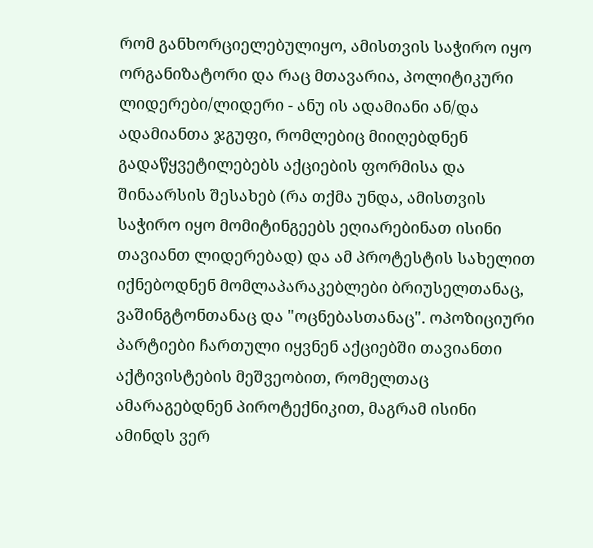რომ განხორციელებულიყო, ამისთვის საჭირო იყო ორგანიზატორი და რაც მთავარია, პოლიტიკური ლიდერები/ლიდერი - ანუ ის ადამიანი ან/და ადამიანთა ჯგუფი, რომლებიც მიიღებდნენ გადაწყვეტილებებს აქციების ფორმისა და შინაარსის შესახებ (რა თქმა უნდა, ამისთვის საჭირო იყო მომიტინგეებს ეღიარებინათ ისინი თავიანთ ლიდერებად) და ამ პროტესტის სახელით იქნებოდნენ მომლაპარაკებლები ბრიუსელთანაც, ვაშინგტონთანაც და "ოცნებასთანაც". ოპოზიციური პარტიები ჩართული იყვნენ აქციებში თავიანთი აქტივისტების მეშვეობით, რომელთაც ამარაგებდნენ პიროტექნიკით, მაგრამ ისინი ამინდს ვერ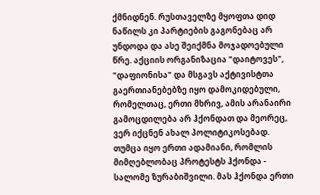ქმნიდნენ. რუსთაველზე მყოფთა დიდ ნაწილს კი პარტიების გაგონებაც არ უნდოდა და ასე შეიქმნა მოჯადოებული წრე. აქციის ორგანიზაცია "დაიტოვეს", "დაფიონისა" და მსგავს აქტივისტთა გაერთიანებებზე იყო დამოკიდებული, რომელთაც, ერთი მხრივ, ამის არანაირი გამოცდილება არ ჰქონდათ და მეორეც, ვერ იქცნენ ახალ პოლიტიკოსებად.
თუმცა იყო ერთი ადამიანი, რომლის მიმღებლობაც პროტესტს ჰქონდა - სალომე ზურაბიშვილი. მას ჰქონდა ერთი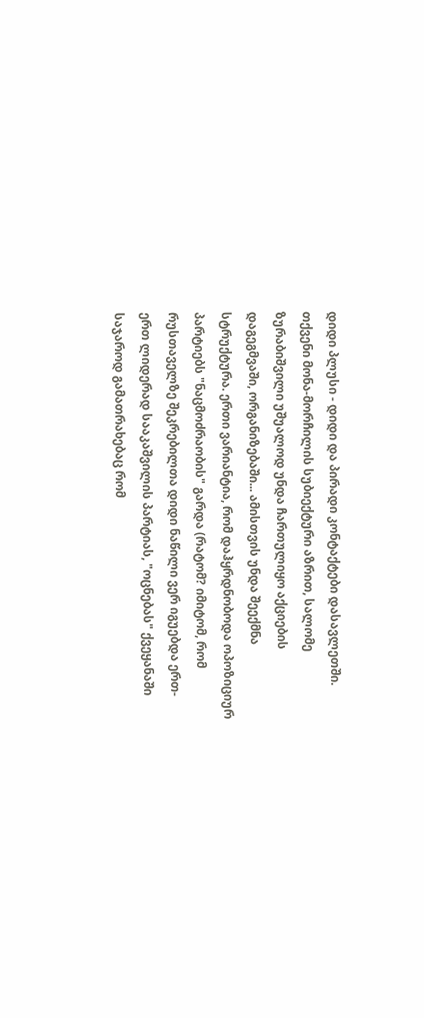დიდი პლუსი - დიდი და პირადი კონტაქტები დასავლეთში. თქვენი მონა-მორჩილის სუბიექტური აზრით, სალომე ზურაბიშვილი უშუალოდ უნდა ჩართულიყო აქციების დაგეგმვაში, ორგანიზებაში... ამისთვის უნდა შეექმნა სტრუქტურა. ერთი ვარიანტია, რომ დაჰყრდნობოდა ოპოზიციურ პარტიებს "ნაცმოძრაობის" გარდა (რატომ? იმიტომ, რომ რუსთაველზე შეკრებილთა დიდი ნაწილი ვერ იგუებდა ერთ-ერთ ლიდერად სააკაშვილის პარტიას, "ოცნებას" ქვეყანაში საჯაროდ გამათრახებაც რომ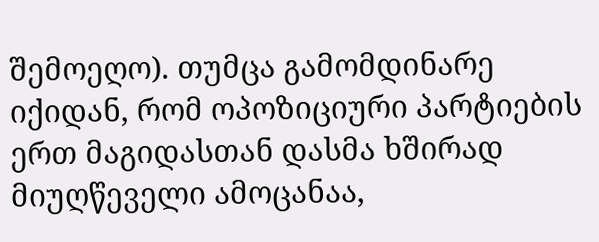შემოეღო). თუმცა გამომდინარე იქიდან, რომ ოპოზიციური პარტიების ერთ მაგიდასთან დასმა ხშირად მიუღწეველი ამოცანაა,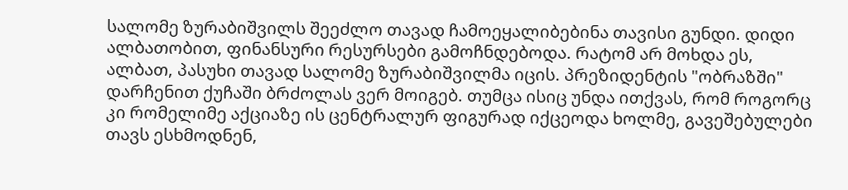სალომე ზურაბიშვილს შეეძლო თავად ჩამოეყალიბებინა თავისი გუნდი. დიდი ალბათობით, ფინანსური რესურსები გამოჩნდებოდა. რატომ არ მოხდა ეს, ალბათ, პასუხი თავად სალომე ზურაბიშვილმა იცის. პრეზიდენტის "ობრაზში" დარჩენით ქუჩაში ბრძოლას ვერ მოიგებ. თუმცა ისიც უნდა ითქვას, რომ როგორც კი რომელიმე აქციაზე ის ცენტრალურ ფიგურად იქცეოდა ხოლმე, გავეშებულები თავს ესხმოდნენ,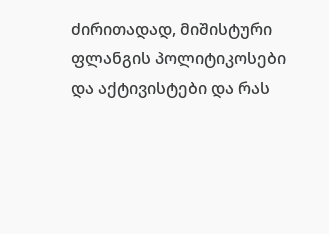ძირითადად, მიშისტური ფლანგის პოლიტიკოსები და აქტივისტები და რას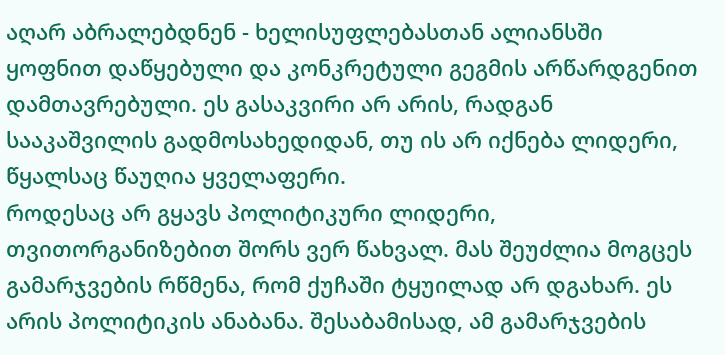აღარ აბრალებდნენ - ხელისუფლებასთან ალიანსში ყოფნით დაწყებული და კონკრეტული გეგმის არწარდგენით დამთავრებული. ეს გასაკვირი არ არის, რადგან სააკაშვილის გადმოსახედიდან, თუ ის არ იქნება ლიდერი, წყალსაც წაუღია ყველაფერი.
როდესაც არ გყავს პოლიტიკური ლიდერი, თვითორგანიზებით შორს ვერ წახვალ. მას შეუძლია მოგცეს გამარჯვების რწმენა, რომ ქუჩაში ტყუილად არ დგახარ. ეს არის პოლიტიკის ანაბანა. შესაბამისად, ამ გამარჯვების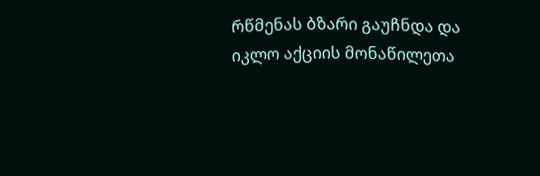რწმენას ბზარი გაუჩნდა და იკლო აქციის მონაწილეთა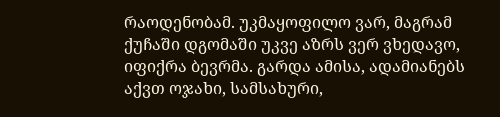რაოდენობამ. უკმაყოფილო ვარ, მაგრამ ქუჩაში დგომაში უკვე აზრს ვერ ვხედავო, იფიქრა ბევრმა. გარდა ამისა, ადამიანებს აქვთ ოჯახი, სამსახური,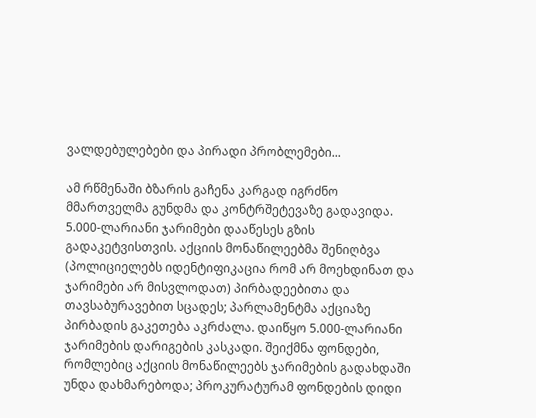ვალდებულებები და პირადი პრობლემები...

ამ რწმენაში ბზარის გაჩენა კარგად იგრძნო მმართველმა გუნდმა და კონტრშეტევაზე გადავიდა. 5.000-ლარიანი ჯარიმები დააწესეს გზის გადაკეტვისთვის. აქციის მონაწილეებმა შენიღბვა (პოლიციელებს იდენტიფიკაცია რომ არ მოეხდინათ და ჯარიმები არ მისვლოდათ) პირბადეებითა და თავსაბურავებით სცადეს; პარლამენტმა აქციაზე პირბადის გაკეთება აკრძალა. დაიწყო 5.000-ლარიანი ჯარიმების დარიგების კასკადი. შეიქმნა ფონდები, რომლებიც აქციის მონაწილეებს ჯარიმების გადახდაში უნდა დახმარებოდა; პროკურატურამ ფონდების დიდი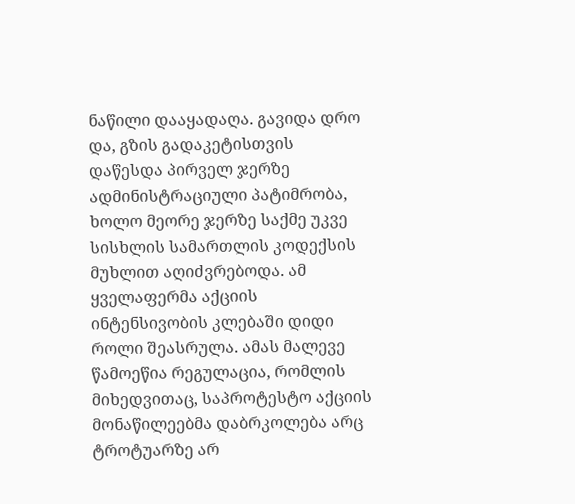ნაწილი დააყადაღა. გავიდა დრო და, გზის გადაკეტისთვის დაწესდა პირველ ჯერზე ადმინისტრაციული პატიმრობა, ხოლო მეორე ჯერზე საქმე უკვე სისხლის სამართლის კოდექსის მუხლით აღიძვრებოდა. ამ ყველაფერმა აქციის ინტენსივობის კლებაში დიდი როლი შეასრულა. ამას მალევე წამოეწია რეგულაცია, რომლის მიხედვითაც, საპროტესტო აქციის მონაწილეებმა დაბრკოლება არც ტროტუარზე არ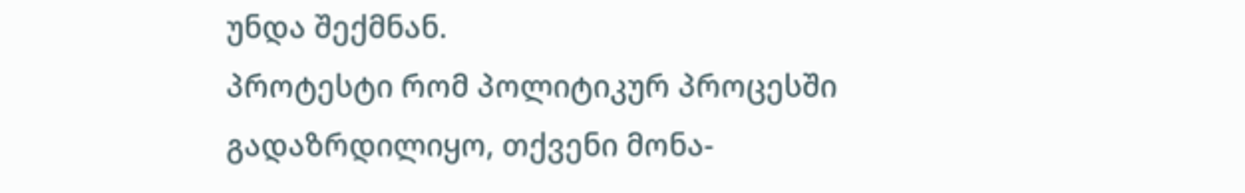უნდა შექმნან.
პროტესტი რომ პოლიტიკურ პროცესში გადაზრდილიყო, თქვენი მონა-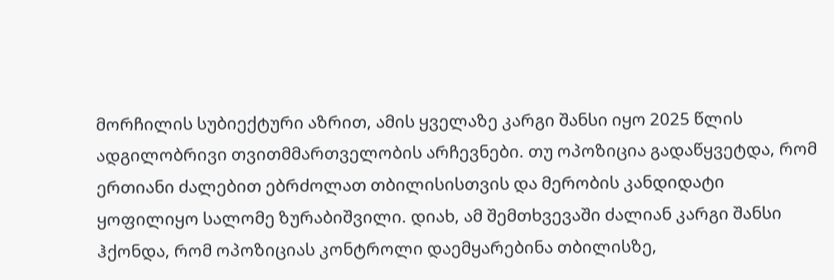მორჩილის სუბიექტური აზრით, ამის ყველაზე კარგი შანსი იყო 2025 წლის ადგილობრივი თვითმმართველობის არჩევნები. თუ ოპოზიცია გადაწყვეტდა, რომ ერთიანი ძალებით ებრძოლათ თბილისისთვის და მერობის კანდიდატი ყოფილიყო სალომე ზურაბიშვილი. დიახ, ამ შემთხვევაში ძალიან კარგი შანსი ჰქონდა, რომ ოპოზიციას კონტროლი დაემყარებინა თბილისზე,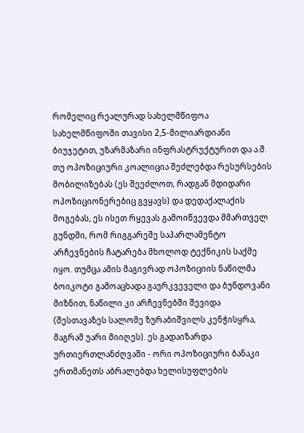რომელიც რეალურად სახელმწიფოა სახელმწიფოში თავისი 2,5-მილიარდიანი ბიუჯეტით, უზარმაზარი ინფრასტრუქტურით და ა.შ. თუ ოპოზიციური კოალიცია შეძლებდა რესურსების მობილიზებას (ეს შეეძლოთ, რადგან მდიდარი ოპოზიციონერებიც გვყავს) და დედაქალაქის მოგებას, ეს ისეთ რყევას გამოიწვევდა მმართველ გუნდში, რომ რიგგარეშე საპარლამენტო არჩევნების ჩატარება მხოლოდ ტექნიკის საქმე იყო. თუმცა ამის მაგივრად ოპოზიციის ნაწილმა ბოიკოტი გამოაცხადა გაურკვეველი და ბუნდოვანი მიზნით, ნაწილი კი არჩევნებში შევიდა (შესთავაზეს სალომე ზურაბიშვილს კენჭისყრა, მაგრამ უარი მიიღეს). ეს გადაიზარდა ურთიერთლანძღვაში - ორი ოპოზიციური ბანაკი ერთმანეთს აბრალებდა ხელისუფლების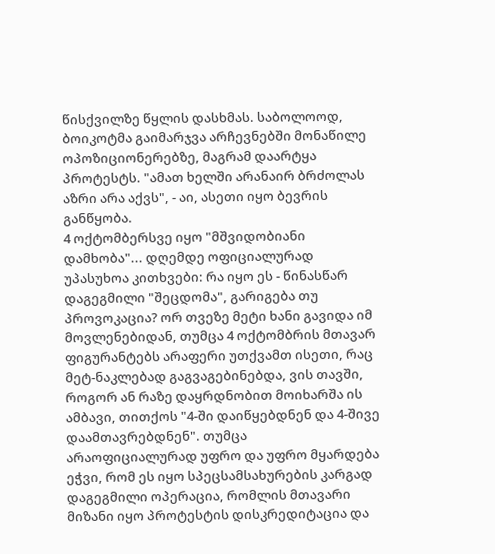წისქვილზე წყლის დასხმას. საბოლოოდ, ბოიკოტმა გაიმარჯვა არჩევნებში მონაწილე ოპოზიციონერებზე, მაგრამ დაარტყა პროტესტს. "ამათ ხელში არანაირ ბრძოლას აზრი არა აქვს", - აი, ასეთი იყო ბევრის განწყობა.
4 ოქტომბერსვე იყო "მშვიდობიანი დამხობა"... დღემდე ოფიციალურად უპასუხოა კითხვები: რა იყო ეს - წინასწარ დაგეგმილი "შეცდომა", გარიგება თუ პროვოკაცია? ორ თვეზე მეტი ხანი გავიდა იმ მოვლენებიდან, თუმცა 4 ოქტომბრის მთავარ ფიგურანტებს არაფერი უთქვამთ ისეთი, რაც მეტ-ნაკლებად გაგვაგებინებდა, ვის თავში, როგორ ან რაზე დაყრდნობით მოიხარშა ის ამბავი, თითქოს "4-ში დაიწყებდნენ და 4-შივე დაამთავრებდნენ". თუმცა არაოფიციალურად უფრო და უფრო მყარდება ეჭვი, რომ ეს იყო სპეცსამსახურების კარგად დაგეგმილი ოპერაცია, რომლის მთავარი მიზანი იყო პროტესტის დისკრედიტაცია და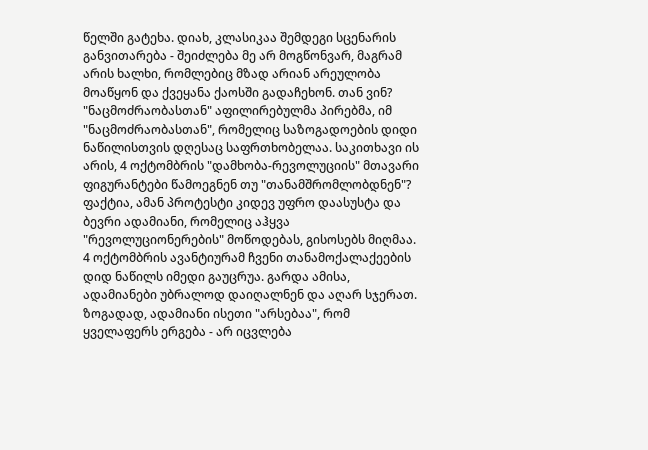წელში გატეხა. დიახ, კლასიკაა შემდეგი სცენარის განვითარება - შეიძლება მე არ მოგწონვარ, მაგრამ არის ხალხი, რომლებიც მზად არიან არეულობა მოაწყონ და ქვეყანა ქაოსში გადაჩეხონ. თან ვინ? "ნაცმოძრაობასთან" აფილირებულმა პირებმა, იმ "ნაცმოძრაობასთან", რომელიც საზოგადოების დიდი ნაწილისთვის დღესაც საფრთხობელაა. საკითხავი ის არის, 4 ოქტომბრის "დამხობა-რევოლუციის" მთავარი ფიგურანტები წამოეგნენ თუ "თანამშრომლობდნენ"? ფაქტია, ამან პროტესტი კიდევ უფრო დაასუსტა და ბევრი ადამიანი, რომელიც აჰყვა "რევოლუციონერების" მოწოდებას, გისოსებს მიღმაა.
4 ოქტომბრის ავანტიურამ ჩვენი თანამოქალაქეების დიდ ნაწილს იმედი გაუცრუა. გარდა ამისა, ადამიანები უბრალოდ დაიღალნენ და აღარ სჯერათ. ზოგადად, ადამიანი ისეთი "არსებაა", რომ ყველაფერს ერგება - არ იცვლება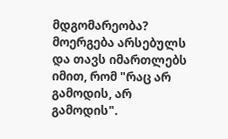მდგომარეობა? მოერგება არსებულს და თავს იმართლებს იმით, რომ "რაც არ გამოდის, არ გამოდის".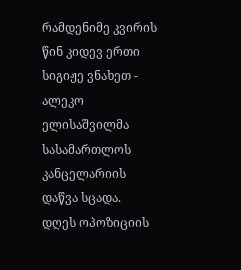რამდენიმე კვირის წინ კიდევ ერთი სიგიჟე ვნახეთ - ალეკო ელისაშვილმა სასამართლოს კანცელარიის დაწვა სცადა.
დღეს ოპოზიციის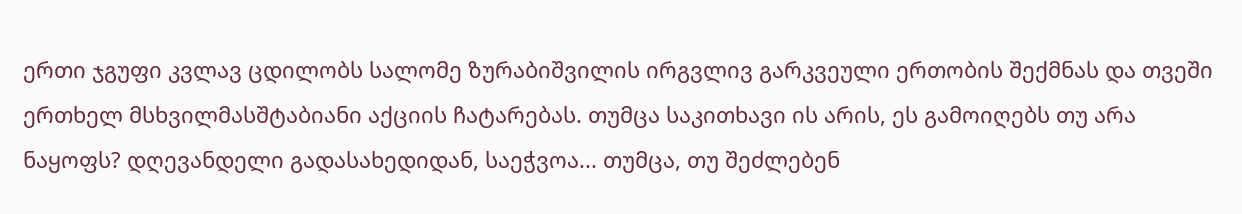ერთი ჯგუფი კვლავ ცდილობს სალომე ზურაბიშვილის ირგვლივ გარკვეული ერთობის შექმნას და თვეში ერთხელ მსხვილმასშტაბიანი აქციის ჩატარებას. თუმცა საკითხავი ის არის, ეს გამოიღებს თუ არა ნაყოფს? დღევანდელი გადასახედიდან, საეჭვოა... თუმცა, თუ შეძლებენ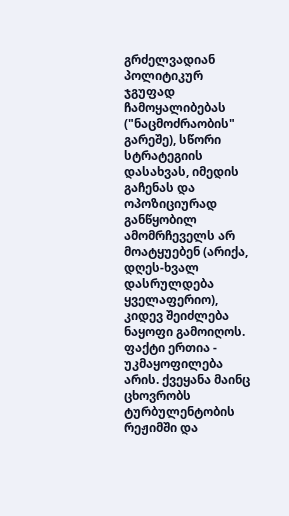გრძელვადიან პოლიტიკურ ჯგუფად ჩამოყალიბებას ("ნაცმოძრაობის" გარეშე), სწორი სტრატეგიის დასახვას, იმედის გაჩენას და ოპოზიციურად განწყობილ ამომრჩეველს არ მოატყუებენ (არიქა, დღეს-ხვალ დასრულდება ყველაფერიო), კიდევ შეიძლება ნაყოფი გამოიღოს.
ფაქტი ერთია - უკმაყოფილება არის. ქვეყანა მაინც ცხოვრობს ტურბულენტობის რეჟიმში და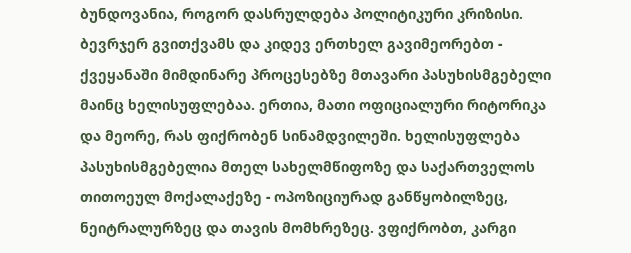ბუნდოვანია, როგორ დასრულდება პოლიტიკური კრიზისი. ბევრჯერ გვითქვამს და კიდევ ერთხელ გავიმეორებთ - ქვეყანაში მიმდინარე პროცესებზე მთავარი პასუხისმგებელი მაინც ხელისუფლებაა. ერთია, მათი ოფიციალური რიტორიკა და მეორე, რას ფიქრობენ სინამდვილეში. ხელისუფლება პასუხისმგებელია მთელ სახელმწიფოზე და საქართველოს თითოეულ მოქალაქეზე - ოპოზიციურად განწყობილზეც, ნეიტრალურზეც და თავის მომხრეზეც. ვფიქრობთ, კარგი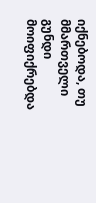იქნებოდა, თუ მმართველი გუნდი მოიფიქრებდა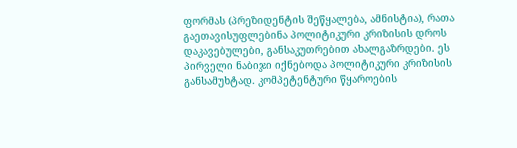ფორმას (პრეზიდენტის შეწყალება, ამნისტია), რათა გაეთავისუფლებინა პოლიტიკური კრიზისის დროს დაკავებულები, განსაკუთრებით ახალგაზრდები. ეს პირველი ნაბიჯი იქნებოდა პოლიტიკური კრიზისის განსამუხტად. კომპეტენტური წყაროების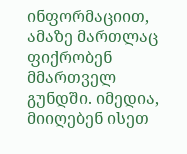ინფორმაციით, ამაზე მართლაც ფიქრობენ მმართველ გუნდში. იმედია, მიიღებენ ისეთ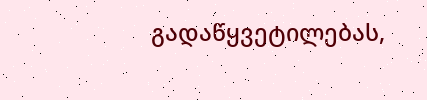გადაწყვეტილებას,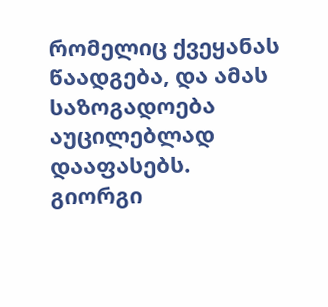რომელიც ქვეყანას წაადგება, და ამას საზოგადოება აუცილებლად დააფასებს.
გიორგი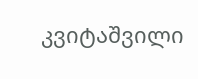კვიტაშვილი